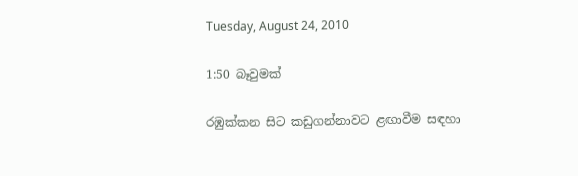Tuesday, August 24, 2010

1:50 බෑවුමක්

රඹුක්කන සිට කඩුගන්නාවට ළඟාවීම සඳහා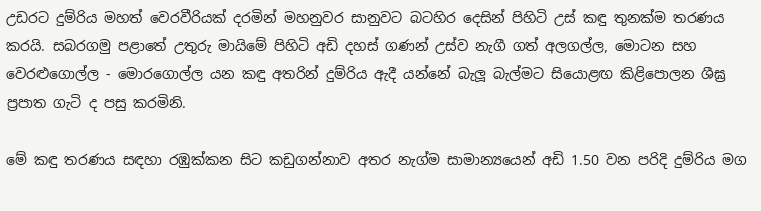උඩරට දුම්රිය මහත් වෙරවීරියක් දරමින් මහනුවර සානුවට බටහිර දෙසින් පිහිටි උස් කඳු තුනක්ම තරණය කරයි. සබරගමු පළාතේ උතුරු මායිමේ පිහිටි අඩි දහස් ගණන් උස්ව නැගී ගත් අලගල්ල, මොටන සහ වෙරළුගොල්ල - මොරගොල්ල යන කඳු අතරින් දුම්රිය ඇදී යන්නේ බැලූ බැල්මට සියොළඟ කිළිපොලන ශීඝ්‍ර ප්‍රපාත ගැටි ද පසු කරමිනි.

මේ කඳු තරණය සඳහා රඹුක්කන සිට කඩුගන්නාව අතර නැග්ම සාමාන්‍යයෙන් අඩි 1.50 වන පරිදි දුම්රිය මග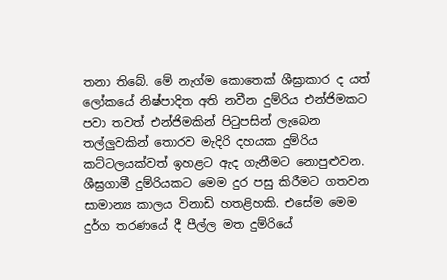තනා තිබේ. මේ නැග්ම කොතෙක් ශීඝ්‍රාකාර ද යත් ලෝකයේ නිෂ්පාදිත අති නවීන දුම්රිය එන්ජිමකට පවා තවත් එන්ජිමකින් පිටුපසින් ලැබෙන තල්ලුවකින් තොරව මැදිරි දහයක දුම්රිය කට්ටලයක්වත් ඉහළට ඇද ගැනීමට නොපුළුවන. ශීඝ්‍රගාමී දුම්රියකට මෙම දුර පසු කිරීමට ගතවන සාමාන්‍ය කාලය විනාඩි හතළිහකි. එසේම මෙම දුර්ග තරණයේ දී පීල්ල මත දුම්රියේ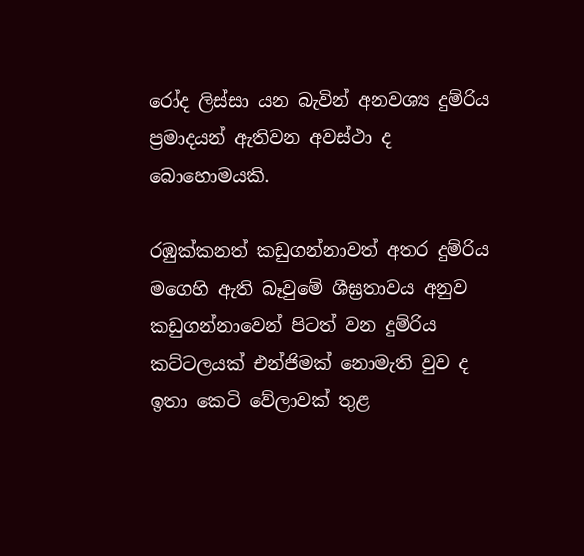රෝද ලිස්සා යන බැවින් අනවශ්‍ය දුම්රිය ප්‍රමාදයන් ඇතිවන අවස්ථා ද බොහොමයකි.

රඹුක්කනත් කඩුගන්නාවත් අතර දුම්රිය මගෙහි ඇති බෑවුමේ ශීඝ්‍රතාවය අනුව කඩුගන්නාවෙන් පිටත් වන දුම්රිය කට්ටලයක් එන්ජිමක් නොමැති වුව ද ඉතා කෙටි වේලාවක් තුළ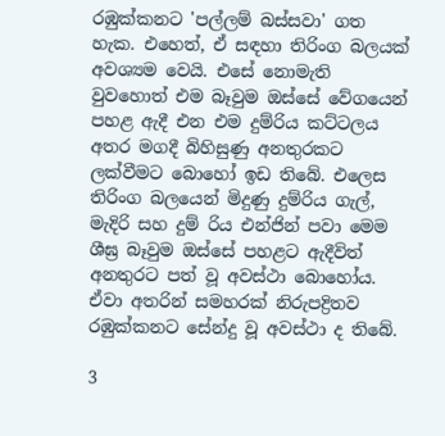රඹුක්කනට 'පල්ලම් බස්සවා' ගත හැක. එහෙත්, ඒ සඳහා තිරිංග බලයක් අවශ්‍යම වෙයි. එසේ නොමැති වුවහොත් එම බෑවුම ඔස්සේ වේගයෙන් පහළ ඇදී එන එම දුම්රිය කට්ටලය අතර මගදී බිහිසුණු අනතුරකට ලක්වීමට බොහෝ ඉඩ තිබේ. එලෙස තිරිංග බලයෙන් මිදුණු දුම්රිය ගැල්, මැදිරි සහ දුම් රිය එන්ජින් පවා මෙම ශීඝ්‍ර බෑවුම ඔස්සේ පහළට ඇදීවිත් අනතුරට පත් වූ අවස්ථා බොහෝය. ඒවා අතරින් සමහරක් නිරුපද්‍රිතව රඹුක්කනට සේන්දු වූ අවස්ථා ද තිබේ.

3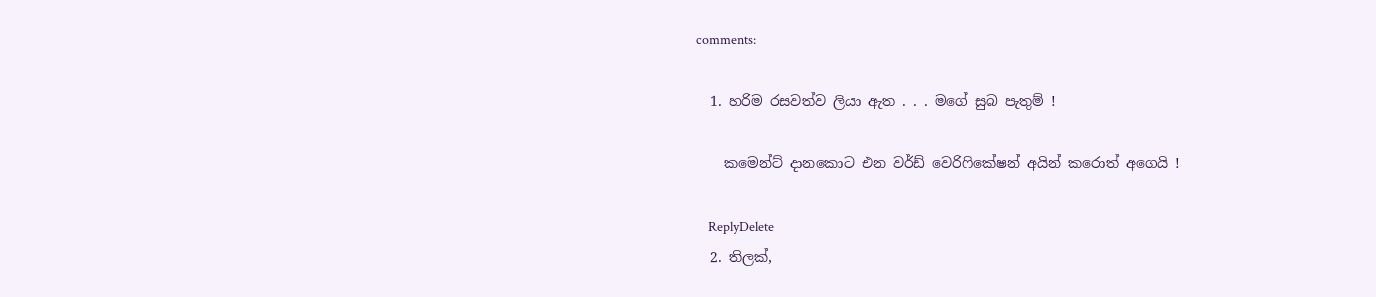comments:

  1. හරිම රසවත්ව ලියා ඇත . . . මගේ සුබ පැතුම් !

    කමෙන්ට් දානකොට එන වර්ඩ් වෙරිෆිකේෂන් අයින් කරොත් අගෙයි !

    ReplyDelete
  2. තිලක්,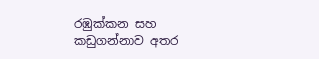රඹුක්කන සහ කඩුගන්නාව අතර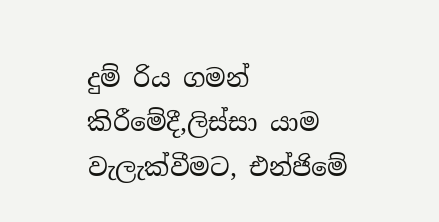දුම් රිය ගමන් කිරීමේදී,ලිස්සා යාම වැලැක්වීමට, එන්ජිමේ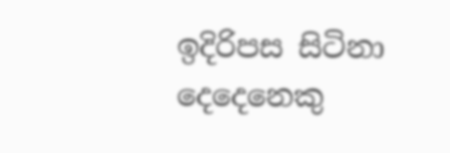ඉදිරිපස සිටිනා දෙදෙනෙකු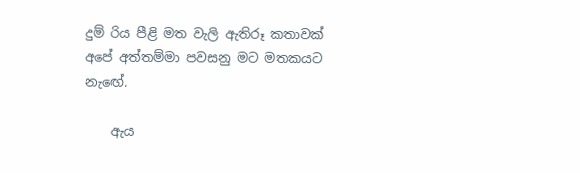දුම් රිය පීළි මත වැලි ඇතිරූ කතාවක් අපේ අත්තම්මා පවසනු මට මතකයට නැඟේ.

    ඇය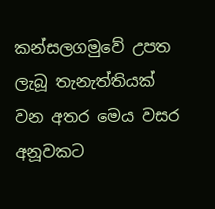කන්සලගමුවේ උපත ලැබූ තැනැත්තියක් වන අතර මෙය වසර අනූවකට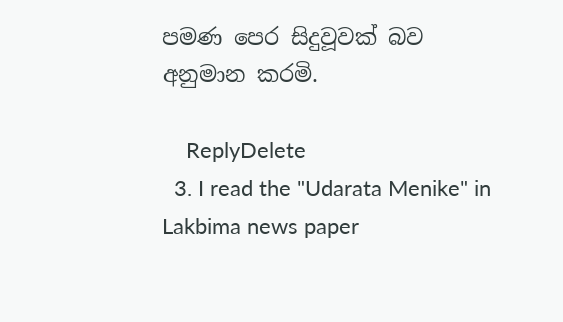පමණ පෙර සිදුවූවක් බව අනුමාන කරමි.

    ReplyDelete
  3. I read the "Udarata Menike" in Lakbima news paper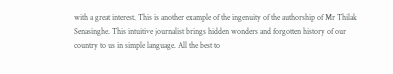with a great interest. This is another example of the ingenuity of the authorship of Mr Thilak Senasinghe. This intuitive journalist brings hidden wonders and forgotten history of our country to us in simple language. All the best to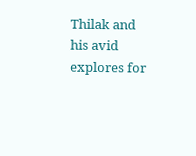Thilak and his avid explores for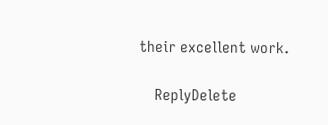their excellent work.

    ReplyDelete